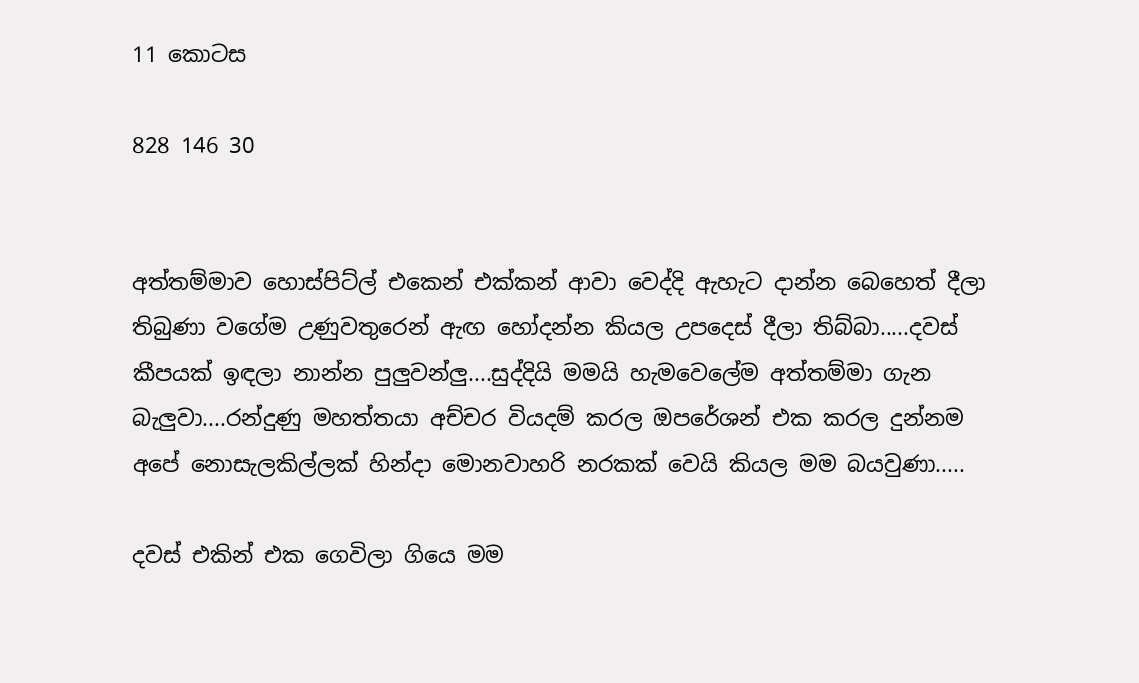11 කොටස

828 146 30


අත්තම්මාව හොස්පිට්ල් එකෙන් එක්කන් ආවා වෙද්දි ඇහැට දාන්න බෙහෙත් දීලා තිබුණා වගේම උණුවතුරෙන් ඇඟ හෝදන්න කියල උපදෙස් දීලා තිබ්බා.....දවස් කීපයක් ඉඳලා නාන්න පුලුවන්ලු....සුද්දියි මමයි හැමවෙලේම අත්තම්මා ගැන බැලුවා....රන්දුණු මහත්තයා අච්චර වියදම් කරල ඔපරේශන් එක කරල දුන්නම අපේ නොසැලකිල්ලක් හින්දා මොනවාහරි නරකක් වෙයි කියල මම බයවුණා.....

දවස් එකින් එක ගෙවිලා ගියෙ මම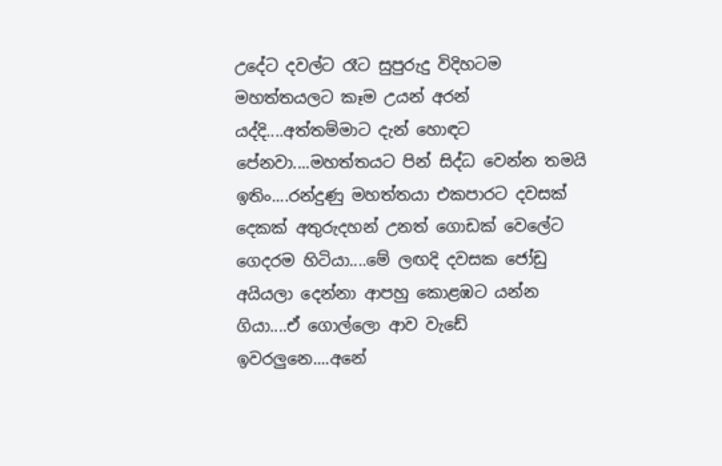උදේට දවල්ට රෑට සුපුරුදු විදිහටම මහත්තයලට කෑම උයන් අරන් යද්දි....අත්තම්මාට දැන් හොඳට පේනවා....මහත්තයට පින් සිද්ධ වෙන්න තමයි ඉතිං....රන්දුණු මහත්තයා එකපාරට දවසක් දෙකක් අතුරුදහන් උනත් ගොඩක් වෙලේට ගෙදරම හිටියා....මේ ලඟදි දවසක ජෝඩු අයියලා දෙන්නා ආපහු කොළඹට යන්න ගියා....ඒ ගොල්ලො ආව වැඩේ ඉවරලුනෙ....අනේ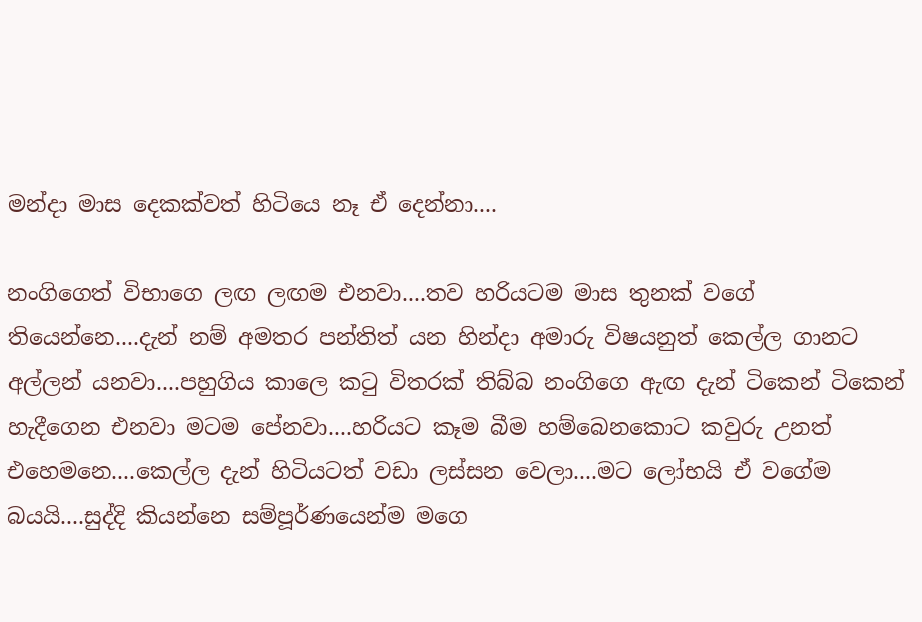මන්දා මාස දෙකක්වත් හිටියෙ නෑ ඒ දෙන්නා....

නංගිගෙත් විභාගෙ ලඟ ලඟම එනවා....තව හරියටම මාස තුනක් වගේ තියෙන්නෙ....දැන් නම් අමතර පන්තිත් යන හින්දා අමාරු විෂයනුත් කෙල්ල ගානට අල්ලන් යනවා....පහුගිය කාලෙ කටු විතරක් තිබ්බ නංගිගෙ ඇඟ දැන් ටිකෙන් ටිකෙන් හැදීගෙන එනවා මටම පේනවා....හරියට කෑම බීම හම්බෙනකොට කවුරු උනත් එහෙමනෙ....කෙල්ල දැන් හිටියටත් වඩා ලස්සන වෙලා....මට ලෝභයි ඒ වගේම බයයි....සුද්දි කියන්නෙ සම්පූර්ණයෙන්ම මගෙ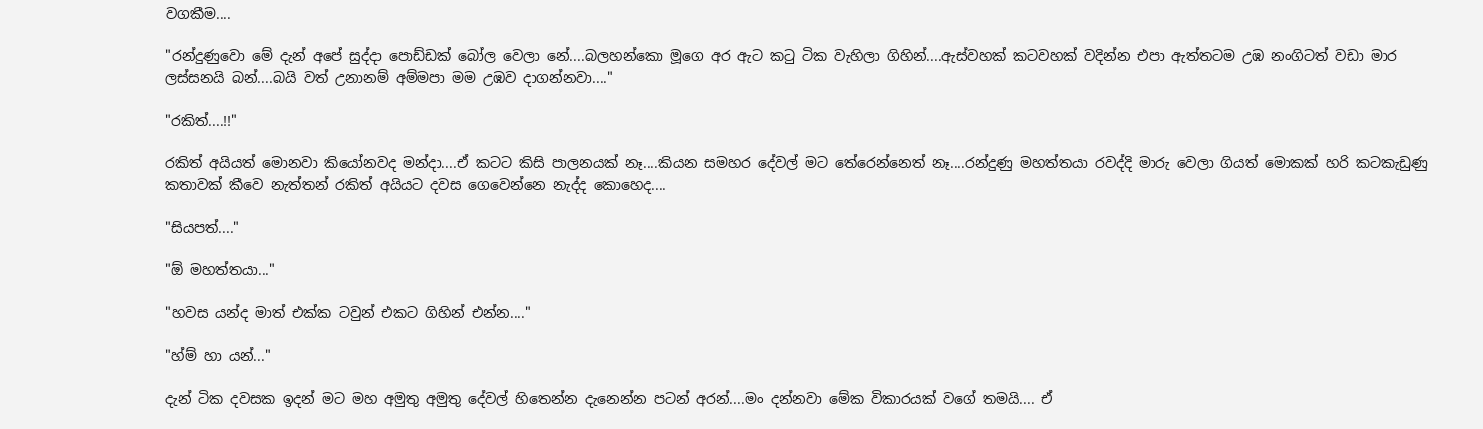වගකීම....

"රන්දුණුවො මේ දැන් අපේ සුද්දා පොඩ්ඩක් බෝල වෙලා නේ....බලහන්කො මූගෙ අර ඇට කටු ටික වැහිලා ගිහින්....ඇස්වහක් කටවහක් වදින්න එපා ඇත්තටම උඹ නංගිටත් වඩා මාර ලස්සනයි බන්....බයි වත් උනානම් අම්මපා මම උඹව දාගන්නවා...."

"රකිත්....!!"

රකිත් අයියත් මොනවා කියෝනවද මන්දා....ඒ කටට කිසි පාලනයක් නෑ....කියන සමහර දේවල් මට තේරෙන්නෙත් නෑ....රන්දුණු මහත්තයා රවද්දි මාරු වෙලා ගියත් මොකක් හරි කටකැඩුණු කතාවක් කීවෙ නැත්තන් රකිත් අයියට දවස ගෙවෙන්නෙ නැද්ද කොහෙද....

"සියපත්...."

"ඕ මහත්තයා..."

"හවස යන්ද මාත් එක්ක ටවුන් එකට ගිහින් එන්න...."

"හ්ම් හා යන්..."

දැන් ටික දවසක ඉදන් මට මහ අමුතු අමුතු දේවල් හිතෙන්න දැනෙන්න පටන් අරන්....මං දන්නවා මේක විකාරයක් වගේ තමයි.... ඒ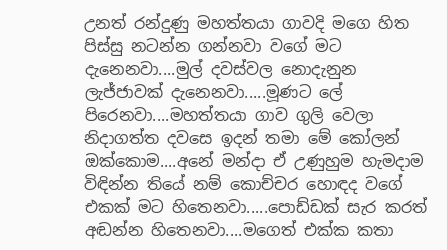උනත් රන්දුණු මහත්තයා ගාවදි මගෙ හිත පිස්සු නටන්න ගන්නවා වගේ මට දැනෙනවා....මුල් දවස්වල නොදැනුන ලැජ්ජාවක් දැනෙනවා.....මූණට ලේ පිරෙනවා....මහත්තයා ගාව ගුලි වෙලා නිදාගත්ත දවසෙ ඉදන් තමා මේ කෝලන් ඔක්කොම....අනේ මන්දා ඒ උණුහුම හැමදාම විඳින්න තියේ නම් කොච්චර හොඳද වගේ එකක් මට හිතෙනවා.....පොඩ්ඩක් සැර කරත් අඬන්න හිතෙනවා....මගෙත් එක්ක කතා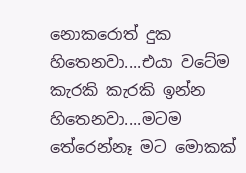නොකරොත් දුක හිතෙනවා....එයා වටේම කැරකි කැරකි ඉන්න හිතෙනවා....මටම තේරෙන්නෑ මට මොකක්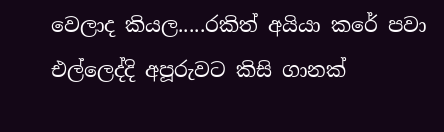වෙලාද කියල.....රකිත් අයියා කරේ පවා එල්ලෙද්දි අපූරුවට කිසි ගානක්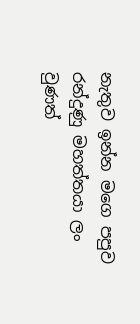නැතුව ඉන්න මගෙ පපුව රන්දුණු මහත්තයා ලං වුණත්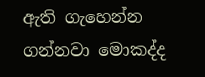ඇති ගැහෙන්න ගන්නවා මොකද්ද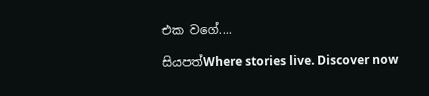එක වගේ....

සියපත්Where stories live. Discover now